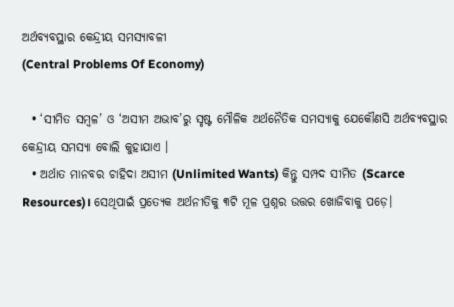ଅର୍ଥବ୍ୟବସ୍ଥାର କେନ୍ଦ୍ରୀୟ ସମସ୍ୟାବଳୀ
(Central Problems Of Economy)

  • ‘ସୀମିତ ସମ୍ବଳ’ ଓ ‘ଅସୀମ ଅଭାବ’ରୁ ସୃଷ୍ଟ ମୌଳିକ ଅର୍ଥନୈତିକ ସମସ୍ୟାକୁ ଯେକୌଣସି ଅର୍ଥବ୍ୟବସ୍ଥାର କେନ୍ଦ୍ରୀୟ ସମସ୍ୟା ବୋଲି କୁହାଯାଏ ।
  • ଅର୍ଥାତ ମାନବର ଚାହିଦା ଅସୀମ (Unlimited Wants) କିନ୍ତୁ ସମ୍ପଦ ସୀମିତ (Scarce Resources)। ସେଥିପାଇଁ ପ୍ରତ୍ୟେକ ଅର୍ଥନୀତିକୁ ୩ଟି ମୂଳ ପ୍ରଶ୍ନର ଉତ୍ତର ଖୋଜିବାକୁ ପଡ଼େ।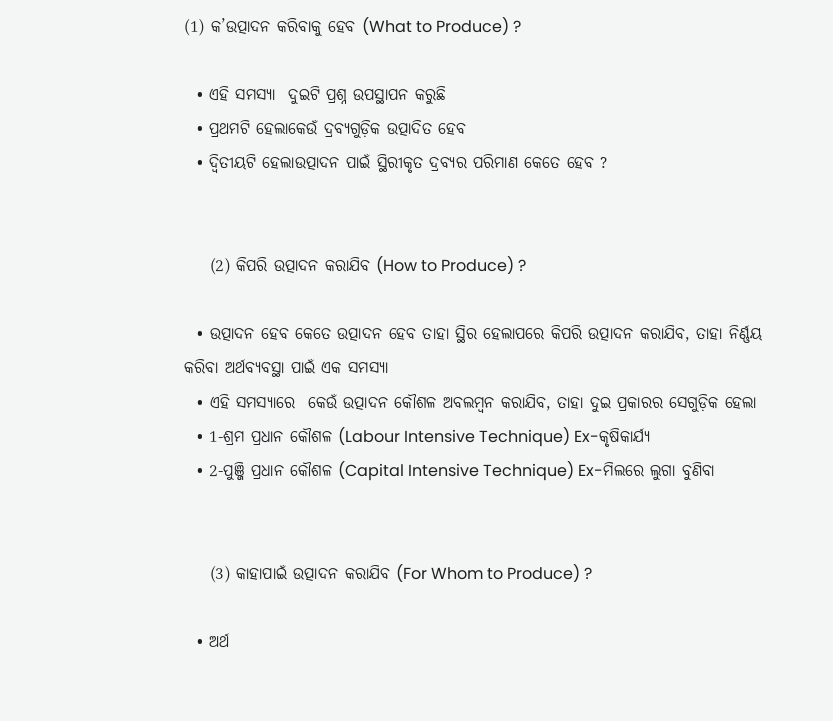(1) କ’ଉତ୍ପାଦନ କରିବାକୁ ହେବ (What to Produce) ?

  • ଏହି ସମସ୍ୟା  ଦୁଇଟି ପ୍ରଶ୍ନ ଉପସ୍ଥାପନ କରୁଛି
  • ପ୍ରଥମଟି ହେଲାକେଉଁ ଦ୍ରବ୍ୟଗୁଡ଼ିକ ଉତ୍ପାଦିତ ହେବ
  • ଦ୍ବିତୀୟଟି ହେଲାଉତ୍ପାଦନ ପାଇଁ ସ୍ଥିରୀକୃତ ଦ୍ରବ୍ୟର ପରିମାଣ କେତେ ହେବ ?


    (2) କିପରି ଉତ୍ପାଦନ କରାଯିବ (How to Produce) ?

  • ଉତ୍ପାଦନ ହେବ କେତେ ଉତ୍ପାଦନ ହେବ ତାହା ସ୍ଥିର ହେଲାପରେ କିପରି ଉତ୍ପାଦନ କରାଯିବ, ତାହା ନିର୍ଣ୍ଣୟ କରିବା ଅର୍ଥବ୍ୟବସ୍ଥା ପାଇଁ ଏକ ସମସ୍ୟା
  • ଏହି ସମସ୍ୟାରେ  କେଉଁ ଉତ୍ପାଦନ କୌଶଳ ଅବଲମ୍ବନ କରାଯିବ, ତାହା ଦୁଇ ପ୍ରକାରର ସେଗୁଡ଼ିକ ହେଲା
  • 1-ଶ୍ରମ ପ୍ରଧାନ କୌଶଳ (Labour Intensive Technique) Ex-କୃଷିକାର୍ଯ୍ୟ
  • 2-ପୁଞ୍ଜି ପ୍ରଧାନ କୌଶଳ (Capital Intensive Technique) Ex-ମିଲରେ ଲୁଗା ବୁଣିବା


    (3) କାହାପାଇଁ ଉତ୍ପାଦନ କରାଯିବ (For Whom to Produce) ?

  • ଅର୍ଥ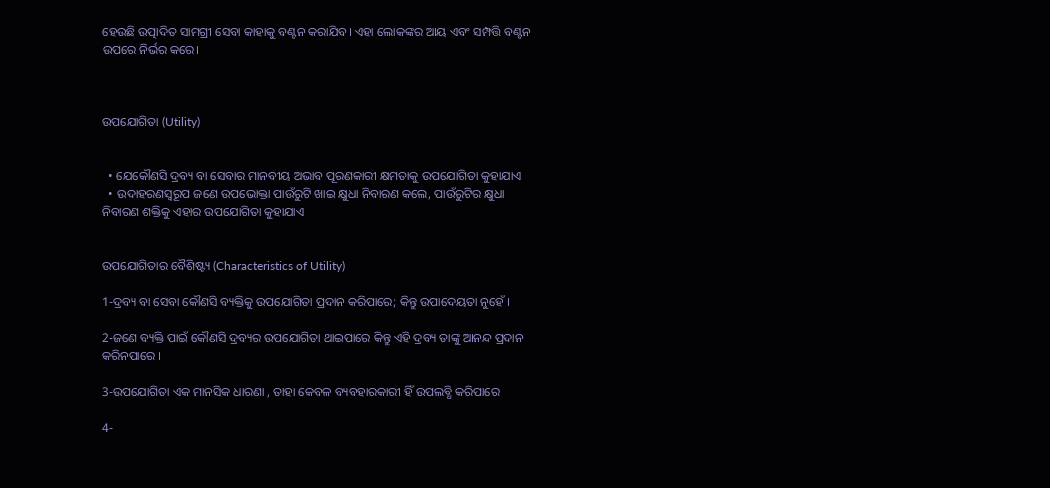ହେଉଛି ଉତ୍ପାଦିତ ସାମଗ୍ରୀ ସେବା କାହାକୁ ବଣ୍ଟନ କରାଯିବ। ଏହା ଲୋକଙ୍କର ଆୟ ଏବଂ ସମ୍ପତ୍ତି ବଣ୍ଟନ ଉପରେ ନିର୍ଭର କରେ।



ଉପଯୋଗିତା (Utility)


  • ଯେକୌଣସି ଦ୍ରବ୍ୟ ବା ସେବାର ମାନବୀୟ ଅଭାବ ପୂରଣକାରୀ କ୍ଷମତାକୁ ଉପଯୋଗିତା କୁହାଯାଏ
  • ଉଦାହରଣସ୍ୱରୂପ ଜଣେ ଉପଭୋକ୍ତା ପାଉଁରୁଟି ଖାଇ କ୍ଷୁଧା ନିବାରଣ କଲେ, ପାଉଁରୁଟିର କ୍ଷୁଧା ନିବାରଣ ଶକ୍ତିକୁ ଏହାର ଉପଯୋଗିତା କୁହାଯାଏ


ଉପଯୋଗିତାର ବୈଶିଷ୍ଟ୍ୟ (Characteristics of Utility)

1-ଦ୍ରବ୍ୟ ବା ସେବା କୌଣସି ବ୍ୟକ୍ତିକୁ ଉପଯୋଗିତା ପ୍ରଦାନ କରିପାରେ; କିନ୍ତୁ ଉପାଦେୟତା ନୁହେଁ ।

2-ଜଣେ ବ୍ୟକ୍ତି ପାଇଁ କୌଣସି ଦ୍ରବ୍ୟର ଉପଯୋଗିତା ଥାଇପାରେ କିନ୍ତୁ ଏହି ଦ୍ରବ୍ୟ ତାଙ୍କୁ ଆନନ୍ଦ ପ୍ରଦାନ କରିନପାରେ ।

3-ଉପଯୋଗିତା ଏକ ମାନସିକ ଧାରଣା , ତାହା କେବଳ ବ୍ୟବହାରକାରୀ ହିଁ ଉପଲବ୍ଧି କରିପାରେ

4-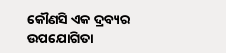କୌଣସି ଏକ ଦ୍ରବ୍ୟର ଉପଯୋଗିତା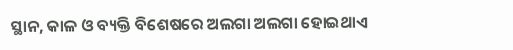ସ୍ଥାନ, କାଳ ଓ ବ୍ୟକ୍ତି ବିଶେଷରେ ଅଲଗା ଅଲଗା ହୋଇଥାଏ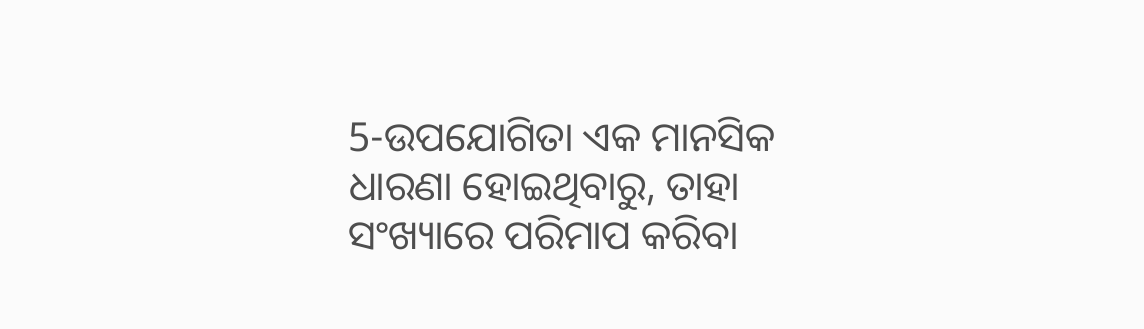5-ଉପଯୋଗିତା ଏକ ମାନସିକ ଧାରଣା ହୋଇଥିବାରୁ, ତାହା ସଂଖ୍ୟାରେ ପରିମାପ କରିବା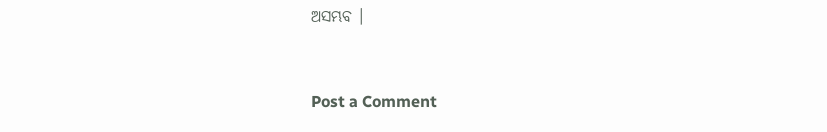ଅସମ୍ଭବ ।


Post a Comment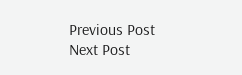Previous Post Next Post